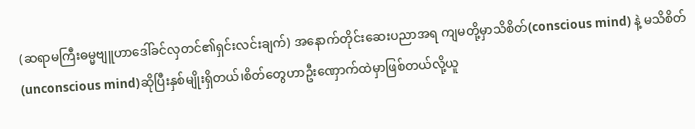(ဆရာမကြီးဓမ္မဗျူဟာဒေါ်ခင်လှတင်၏ရှင်းလင်းချက်) အနောက်တိုင်းဆေးပညာအရ ကျမတို့မှာသိစိတ်(conscious mind) နဲ့ မသိစိတ်(unconscious mind)ဆိုပြီးနှစ်မျိုးရှိတယ်၊စိတ်တွေဟာဦးဏှောက်ထဲမှာဖြစ်တယ်လို့ယူ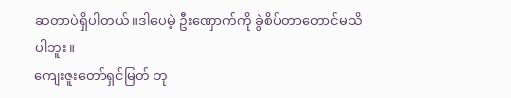ဆတာပဲရှိပါတယ်။ဒါပေမဲ့ ဦးဏှောက်ကို ခွဲစိပ်တာတောင်မသိပါဘူး။
ကျေးဇူးတော်ရှင်မြတ် ဘု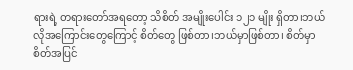ရားရဲ့ တရားတော်အရတော့ သိစိတ် အမျိုးပေါင်း ၁၂၁ မျိုး ရှိတာ၊ဘယ်လိုအကြောင်းတွေကြောင့် စိတ်တွေ ဖြစ်တာ၊ဘယ်မှာဖြစ်တာ၊ စိတ်မှာ စိတ်အပြင်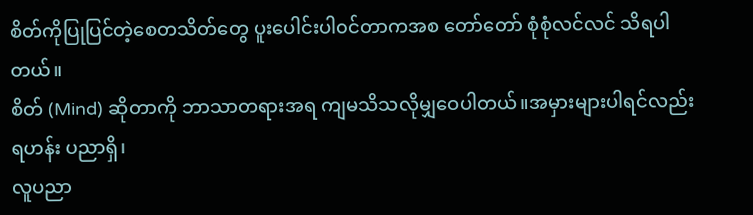စိတ်ကိုပြုပြင်တဲ့စေတသိတ်တွေ ပူးပေါင်းပါ၀င်တာကအစ တော်တော် စုံစုံလင်လင် သိရပါတယ်။
စိတ် (Mind) ဆိုတာကို ဘာသာတရားအရ ကျမသိသလိုမျှဝေပါတယ်။အမှားများပါရင်လည်း ရဟန်း ပညာရှိ၊
လူပညာ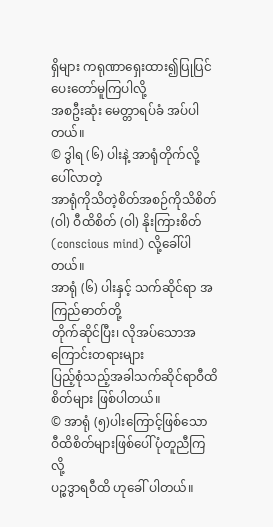ရှိများ ကရုဏာရှေးထား၍ပြုပြင်ပေးတော်မူကြပါလို့
အစဦးဆုံး မေတ္တာရပ်ခံ အပ်ပါတယ်။
© ဒွါရ (၆) ပါးနဲ့ အာရုံတိုက်လို့ ပေါ်လာတဲ့
အာရုံကိုသိတဲ့စိတ်အစဉ်ကိုသိစိတ် (ဝါ) ဝီထိစိတ် (ဝါ) နိုးကြားစိတ်(conscious mind) လို့ခေါ်ပါတယ်။
အာရုံ (၆) ပါးနှင့် သက်ဆိုင်ရာ အကြည်ဓာတ်တို့
တိုက်ဆိုင်ပြီး၊ လိုအပ်သောအကြောင်းတရားများ
ပြည့်စုံသည့်အခါသက်ဆိုင်ရာဝီထိစိတ်များ ဖြစ်ပါတယ်။
© အာရုံ (၅)ပါးကြောင့်ဖြစ်သော
ဝီထိစိတ်များဖြစ်ပေါ်ပုံတူညီကြလို့
ပဉ္စဒွာရဝီထိ ဟုခေါ် ပါတယ်။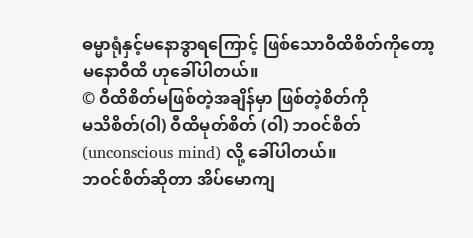ဓမ္မာရုံနှင့်မနောဒွာရကြောင့် ဖြစ်သောဝီထိစိတ်ကိုတော့
မနောဝီထိ ဟုခေါ်ပါတယ်။
© ဝီထိစိတ်မဖြစ်တဲ့အချိန်မှာ ဖြစ်တဲ့စိတ်ကို
မသိစိတ်(ဝါ) ဝီထိမုတ်စိတ် (ဝါ) ဘဝင်စိတ်
(unconscious mind) လို့ ခေါ်ပါတယ်။
ဘဝင်စိတ်ဆိုတာ အိပ်မောကျ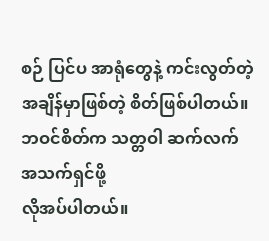စဉ် ပြင်ပ အာရုံတွေနဲ့ ကင်းလွတ်တဲ့အချိန်မှာဖြစ်တဲ့ စိတ်ဖြစ်ပါတယ်။
ဘဝင်စိတ်က သတ္တဝါ ဆက်လက် အသက်ရှင်ဖို့
လိုအပ်ပါတယ်။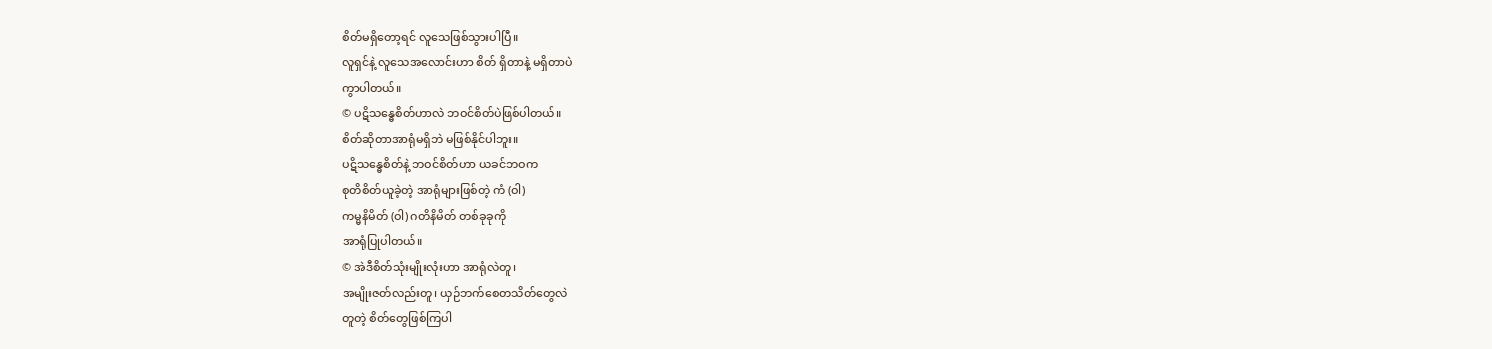စိတ်မရှိတော့ရင် လူသေဖြစ်သွားပါပြီ။
လူရှင်နဲ့ လူသေအလောင်းဟာ စိတ် ရှိတာနဲ့ မရှိတာပဲ
ကွာပါတယ်။
© ပဋိသန္ဓေစိတ်ဟာလဲ ဘဝင်စိတ်ပဲဖြစ်ပါတယ်။
စိတ်ဆိုတာအာရုံမရှိဘဲ မဖြစ်နိုင်ပါဘူး။
ပဋိသန္ဓေစိတ်နဲ့ ဘဝင်စိတ်ဟာ ယခင်ဘဝက
စုတိစိတ်ယူခဲ့တဲ့ အာရုံများဖြစ်တဲ့ ကံ (ဝါ)
ကမ္မနိမိတ် (ဝါ) ဂတိနိမိတ် တစ်ခုခုကို
အာရုံပြုပါတယ်။
© အဲဒီစိတ်သုံးမျိုးလုံးဟာ အာရုံလဲတူ၊
အမျိုးဇတ်လည်းတူ၊ ယှဉ်ဘက်စေတသိတ်တွေလဲ
တူတဲ့ စိတ်တွေဖြစ်ကြပါ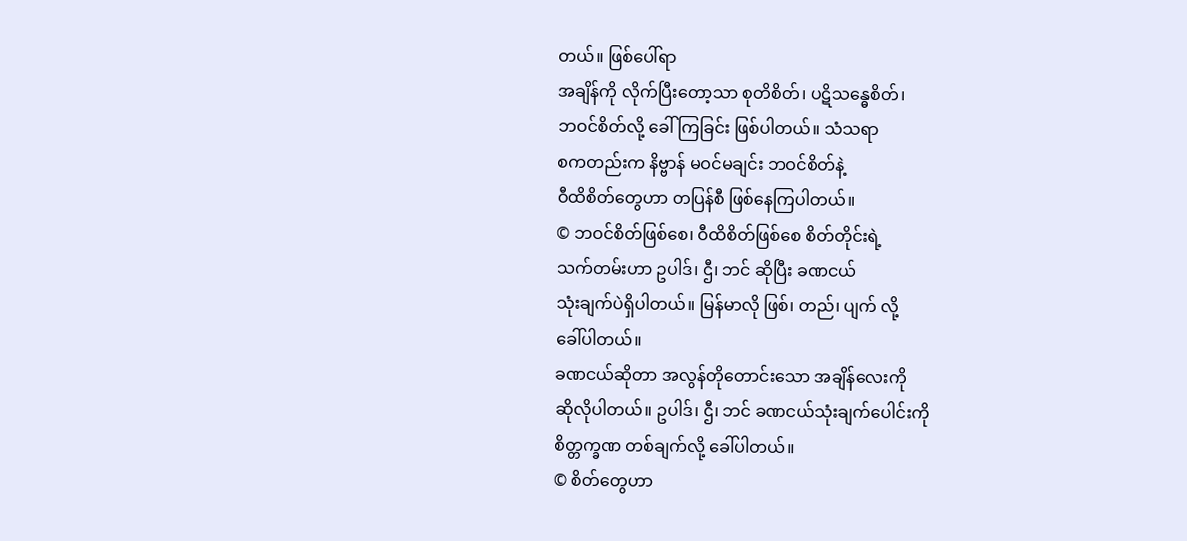တယ်။ ဖြစ်ပေါ်ရာ
အချိန်ကို လိုက်ပြီးတော့သာ စုတိစိတ်၊ ပဋိသန္ဓေစိတ်၊
ဘဝင်စိတ်လို့ ခေါ်ကြခြင်း ဖြစ်ပါတယ်။ သံသရာ
စကတည်းက နိဗ္ဗာန် မဝင်မချင်း ဘဝင်စိတ်နဲ့
ဝီထိစိတ်တွေဟာ တပြန်စီ ဖြစ်နေကြပါတယ်။
© ဘဝင်စိတ်ဖြစ်စေ၊ ဝီထိစိတ်ဖြစ်စေ စိတ်တိုင်းရဲ့
သက်တမ်းဟာ ဥပါဒ်၊ ဌီ၊ ဘင် ဆိုပြီး ခဏငယ်
သုံးချက်ပဲရှိပါတယ်။ မြန်မာလို ဖြစ်၊ တည်၊ ပျက် လို့
ခေါ်ပါတယ်။
ခဏငယ်ဆိုတာ အလွန်တိုတောင်းသော အချိန်လေးကို
ဆိုလိုပါတယ်။ ဥပါဒ်၊ ဌီ၊ ဘင် ခဏငယ်သုံးချက်ပေါင်းကို
စိတ္တက္ခဏ တစ်ချက်လို့ ခေါ်ပါတယ်။
© စိတ်တွေဟာ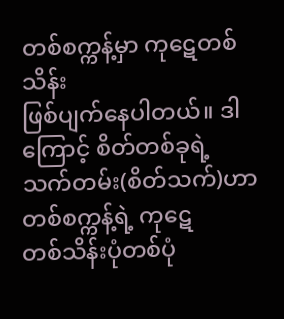တစ်စက္ကန့်မှာ ကုဋေတစ်သိန်း
ဖြစ်ပျက်နေပါတယ်။ ဒါကြောင့် စိတ်တစ်ခုရဲ့
သက်တမ်း(စိတ်သက်)ဟာ တစ်စက္ကန့်ရဲ့ ကုဋေ
တစ်သိန်းပုံတစ်ပုံ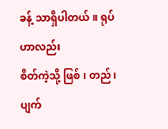ခန့် သာရှိပါတယ်။ ရုပ်ဟာလည်း
စိတ်ကဲ့သို့ ဖြစ်၊ တည်၊ ပျက်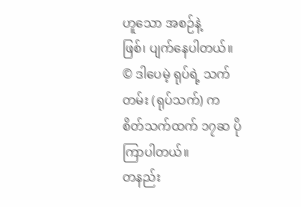ဟူသော အစဉ်နဲ့
ဖြစ်၊ ပျက်နေပါတယ်။
© ဒါပေမဲ့ ရုပ်ရဲ့ သက်တမ်း (ရုပ်သက်) က
စိတ်သက်ထက် ၁၇ဆ ပိုကြာပါတယ်။
တနည်း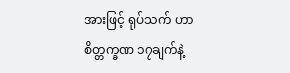အားဖြင့် ရုပ်သက် ဟာ စိတ္တက္ခဏ ၁၇ချက်နဲ့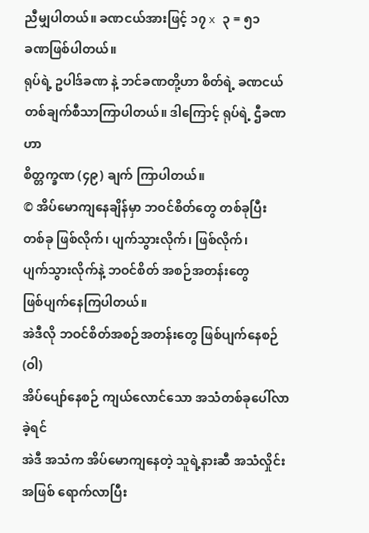ညီမျှပါတယ်။ ခဏငယ်အားဖြင့် ၁၇ x ၃ = ၅၁
ခဏဖြစ်ပါတယ်။
ရုပ်ရဲ့ ဥပါဒ်ခဏ နဲ့ ဘင်ခဏတို့ဟာ စိတ်ရဲ့ ခဏငယ်
တစ်ချက်စီသာကြာပါတယ်။ ဒါကြောင့် ရုပ်ရဲ့ ဌီခဏ ဟာ
စိတ္တက္ခဏ (၄၉) ချက် ကြာပါတယ်။
© အိပ်မောကျနေချိန်မှာ ဘဝင်စိတ်တွေ တစ်ခုပြီး
တစ်ခု ဖြစ်လိုက်၊ ပျက်သွားလိုက်၊ ဖြစ်လိုက်၊
ပျက်သွားလိုက်နဲ့ ဘဝင်စိတ် အစဉ်အတန်းတွေ
ဖြစ်ပျက်နေကြပါတယ်။
အဲဒီလို ဘဝင်စိတ်အစဉ်အတန်းတွေ ဖြစ်ပျက်နေစဉ်(ဝါ)
အိပ်ပျော်နေစဉ် ကျယ်လောင်သော အသံတစ်ခုပေါ်လာခဲ့ရင်
အဲဒီ အသံက အိပ်မောကျနေတဲ့ သူရဲ့နားဆီ အသံလှိုင်း
အဖြစ် ရောက်လာပြီး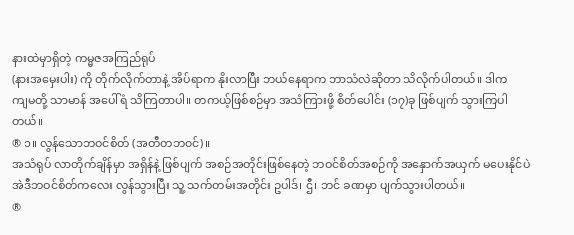နားထဲမှာရှိတဲ့ ကမ္မဇအကြည်ရုပ်
(နားအမှေးပါး) ကို တိုက်လိုက်တာနဲ့ အိပ်ရာက နိုးလာပြီး ဘယ်နေရာက ဘာသံလဲဆိုတာ သိလိုက်ပါတယ်။ ဒါက
ကျမတို့ သာမာန် အပေါ်ရံ သိကြတာပါ။ တကယ့်ဖြစ်စဉ်မှာ အသံကြားဖို့ စိတ်ပေါင်း (၁၇)ခု ဖြစ်ပျက် သွားကြပါတယ်။
® ၁။ လွန်သောဘဝင်စိတ် (အတီတဘ၀င်)။
အသံရုပ် လာတိုက်ချိန်မှာ အရှိန်နဲ့ ဖြစ်ပျက် အစဉ်အတိုင်းဖြစ်နေတဲ့ ဘဝင်စိတ်အစဉ်ကို အနှောက်အယှက် မပေးနိုင်ပဲ အဲဒီဘဝင်စိတ်ကလေး လွန်သွားပြီး သူ့ သက်တမ်းအတိုင်း ဥပါဒ်၊ ဌီ၊ ဘင် ခဏမှာ ပျက်သွားပါတယ်။
®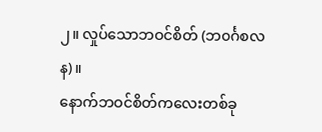၂။ လှုပ်သောဘဝင်စိတ် (ဘ၀င်္ဂစလန)။
နောက်ဘဝင်စိတ်ကလေးတစ်ခု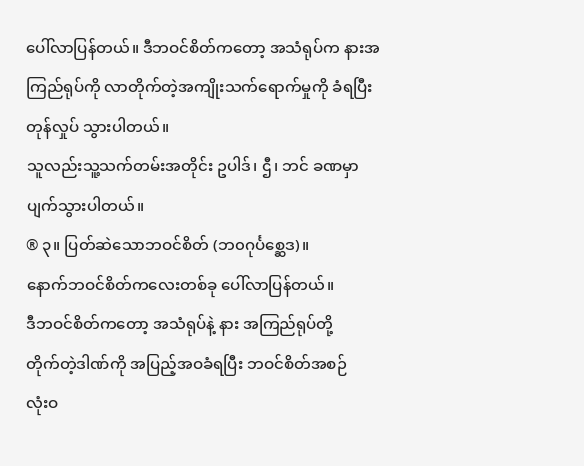ပေါ်လာပြန်တယ်။ ဒီဘဝင်စိတ်ကတော့ အသံရုပ်က နားအကြည်ရုပ်ကို လာတိုက်တဲ့အကျိုးသက်ရောက်မှုကို ခံရပြီး တုန်လှုပ် သွားပါတယ်။
သူလည်းသူ့သက်တမ်းအတိုင်း ဥပါဒ်၊ ဌီ၊ ဘင် ခဏမှာ
ပျက်သွားပါတယ်။
® ၃။ ပြတ်ဆဲသောဘဝင်စိတ် (ဘ၀ဂုင်္ပစ္ဆေဒ)။
နောက်ဘဝင်စိတ်ကလေးတစ်ခု ပေါ်လာပြန်တယ်။
ဒီဘဝင်စိတ်ကတော့ အသံရုပ်နဲ့ နား အကြည်ရုပ်တို့
တိုက်တဲ့ဒါဏ်ကို အပြည့်အဝခံရပြီး ဘဝင်စိတ်အစဉ်
လုံးဝ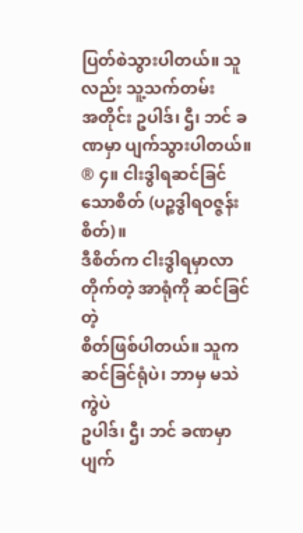ပြတ်စဲသွားပါတယ်။ သူလည်း သူ့သက်တမ်း
အတိုင်း ဥပါဒ်၊ ဌီ၊ ဘင် ခဏမှာ ပျက်သွားပါတယ်။
® ၄။ ငါးဒွါရဆင်ခြင်သောစိတ် (ပဉ္စဒွါရဝဇ္ဇန်းစိတ်)။
ဒီစိတ်က ငါးဒွါရမှာလာတိုက်တဲ့ အာရုံကို ဆင်ခြင်တဲ့
စိတ်ဖြစ်ပါတယ်။ သူက ဆင်ခြင်ရုံပဲ၊ ဘာမှ မသဲကွဲပဲ
ဥပါဒ်၊ ဌီ၊ ဘင် ခဏမှာ ပျက်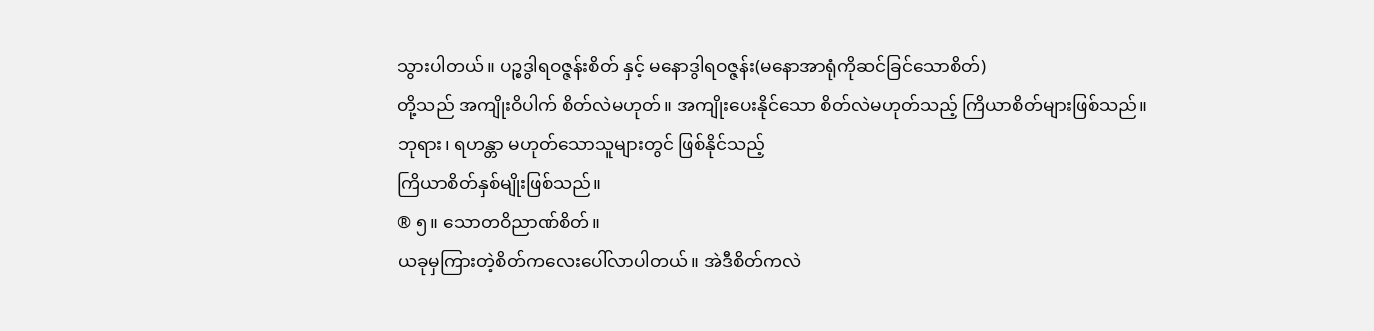သွားပါတယ်။ ပဉ္စဒွါရဝဇ္ဇန်းစိတ် နှင့် မနောဒွါရဝဇ္ဇန်း(မနောအာရုံကိုဆင်ခြင်သောစိတ်)
တို့သည် အကျိုးဝိပါက် စိတ်လဲမဟုတ်။ အကျိုးပေးနိုင်သော စိတ်လဲမဟုတ်သည့် ကြိယာစိတ်များဖြစ်သည်။
ဘုရား၊ ရဟန္တာ မဟုတ်သောသူများတွင် ဖြစ်နိုင်သည့်
ကြိယာစိတ်နှစ်မျိုးဖြစ်သည်။
® ၅။ သောတဝိညာဏ်စိတ်။
ယခုမှကြားတဲ့စိတ်ကလေးပေါ်လာပါတယ်။ အဲဒီစိတ်ကလဲ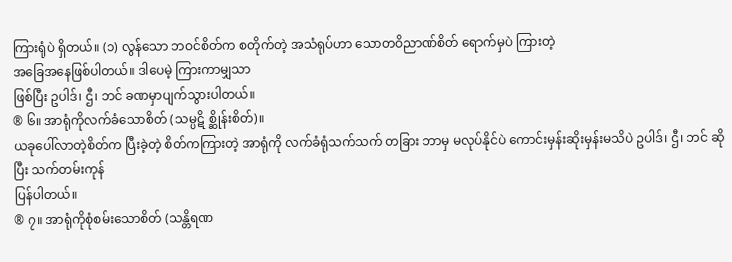ကြားရုံပဲ ရှိတယ်။ (၁) လွန်သော ဘဝင်စိတ်က စတိုက်တဲ့ အသံရုပ်ဟာ သောတဝိညာဏ်စိတ် ရောက်မှပဲ ကြားတဲ့
အခြေအနေဖြစ်ပါတယ်။ ဒါပေမဲ့ ကြားကာမျှသာ
ဖြစ်ပြီး ဥပါဒ်၊ ဌီ၊ ဘင် ခဏမှာပျက်သွားပါတယ်။
® ၆။ အာရုံကိုလက်ခံသောစိတ် (သမ္ပဋိ စ္ဆိုန်းစိတ်)။
ယခုပေါ်လာတဲ့စိတ်က ပြီးခဲ့တဲ့ စိတ်ကကြားတဲ့ အာရုံကို လက်ခံရုံသက်သက် တခြား ဘာမှ မလုပ်နိုင်ပဲ ကောင်းမှန်းဆိုးမှန်းမသိပဲ ဥပါဒ်၊ ဌီ၊ ဘင် ဆိုပြီး သက်တမ်းကုန်
ပြန်ပါတယ်။
® ၇။ အာရုံကိုစုံစမ်းသောစိတ် (သန္တိရဏ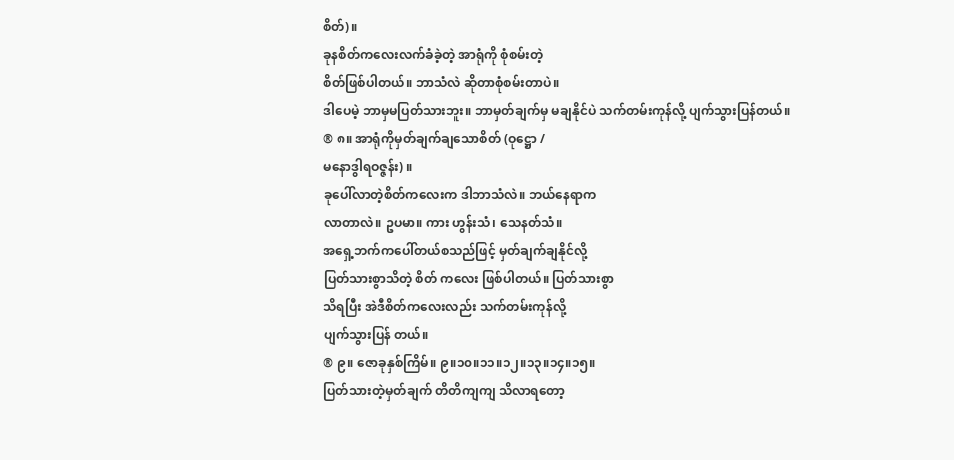စိတ်)။
ခုနစိတ်ကလေးလက်ခံခဲ့တဲ့ အာရုံကို စုံစမ်းတဲ့
စိတ်ဖြစ်ပါတယ်။ ဘာသံလဲ ဆိုတာစုံစမ်းတာပဲ။
ဒါပေမဲ့ ဘာမှမပြတ်သားဘူး။ ဘာမှတ်ချက်မှ မချနိုင်ပဲ သက်တမ်းကုန်လို့ ပျက်သွားပြန်တယ်။
® ၈။ အာရုံကိုမှတ်ချက်ချသောစိတ် (ဝုဋ္ဌော /
မနောဒွါရဝဇ္ဇန်း) ။
ခုပေါ်လာတဲ့စိတ်ကလေးက ဒါဘာသံလဲ။ ဘယ်နေရာက
လာတာလဲ။ ဥပမာ။ ကား ဟွန်းသံ၊ သေနတ်သံ။
အရှေ့ဘက်ကပေါ်တယ်စသည်ဖြင့် မှတ်ချက်ချနိုင်လို့
ပြတ်သားစွာသိတဲ့ စိတ် ကလေး ဖြစ်ပါတယ်။ ပြတ်သားစွာ
သိရပြီး အဲဒီစိတ်ကလေးလည်း သက်တမ်းကုန်လို့
ပျက်သွားပြန် တယ်။
® ၉။ ဇောခုနှစ်ကြိမ်။ ၉။၁၀။၁၁။၁၂။၁၃။၁၄။၁၅။
ပြတ်သားတဲ့မှတ်ချက် တိတိကျကျ သိလာရတော့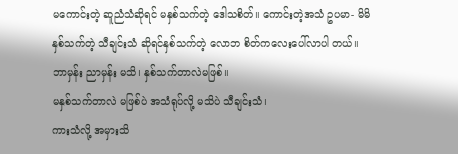မကောင်းတဲ့ ဆူညံသံဆိုရင် မနှစ်သက်တဲ့ ဒေါသစိတ်။ ကောင်းတဲ့အသံ ဥပမာ- မိမိ နှစ်သက်တဲ့ သီချင်းသံ ဆိုရင်နှစ်သက်တဲ့ လောဘ စိတ်ကလေးပေါ်လာပါ တယ်။
ဘာမှန်း ညာမှန်း မသိ၊ နှစ်သက်တာလဲမဖြစ်။
မနှစ်သက်တာလဲ မဖြစ်ပဲ အသံရုပ်လို့ မသိပဲ သီချင်းသံ၊
ကားသံလို့ အမှားသိ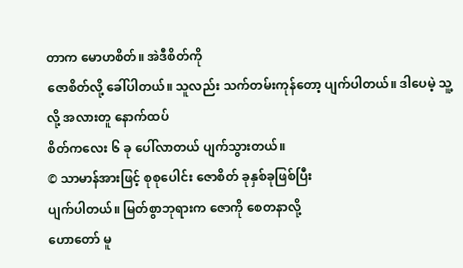တာက မောဟစိတ်။ အဲဒီစိတ်ကို
ဇောစိတ်လို့ ခေါ်ပါတယ်။ သူလည်း သက်တမ်းကုန်တော့ ပျက်ပါတယ်။ ဒါပေမဲ့ သူ့လို့ အလားတူ နောက်ထပ်
စိတ်ကလေး ၆ ခု ပေါ်လာတယ် ပျက်သွားတယ်။
© သာမာန်အားဖြင့် စုစုပေါင်း ဇောစိတ် ခုနှစ်ခုဖြစ်ပြီး
ပျက်ပါတယ်။ မြတ်စွာဘုရားက ဇောကို စေတနာလို့
ဟောတော် မူ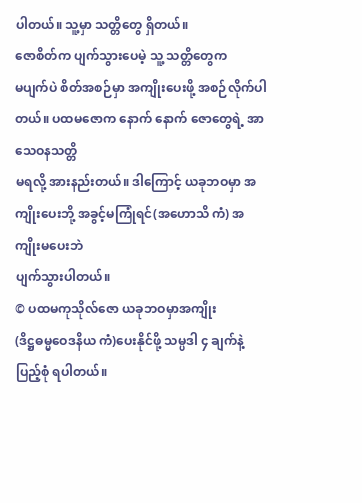ပါတယ်။ သူ့မှာ သတ္တိတွေ ရှိတယ်။
ဇောစိတ်က ပျက်သွားပေမဲ့ သူ့ သတ္တိတွေက
မပျက်ပဲ စိတ်အစဉ်မှာ အကျိုးပေးဖို့ အစဉ်လိုက်ပါတယ်။ ပထမဇောက နောက် နောက် ဇောတွေရဲ့ အာသေဝနသတ္တိ
မရလို့ အားနည်းတယ်။ ဒါကြောင့် ယခုဘဝမှာ အကျိုးပေးဘို့ အခွင့်မကြုံရင်(အဟောသိ ကံ) အကျိုးမပေးဘဲ
ပျက်သွားပါတယ်။
© ပထမကုသိုလ်ဇော ယခုဘဝမှာအကျိုး
(ဒိဋ္ဌဓမ္မဝေဒနိယ ကံ)ပေးနိုင်ဖို့ သမ္ပဒါ ၄ ချက်နဲ့
ပြည့်စုံ ရပါတယ်။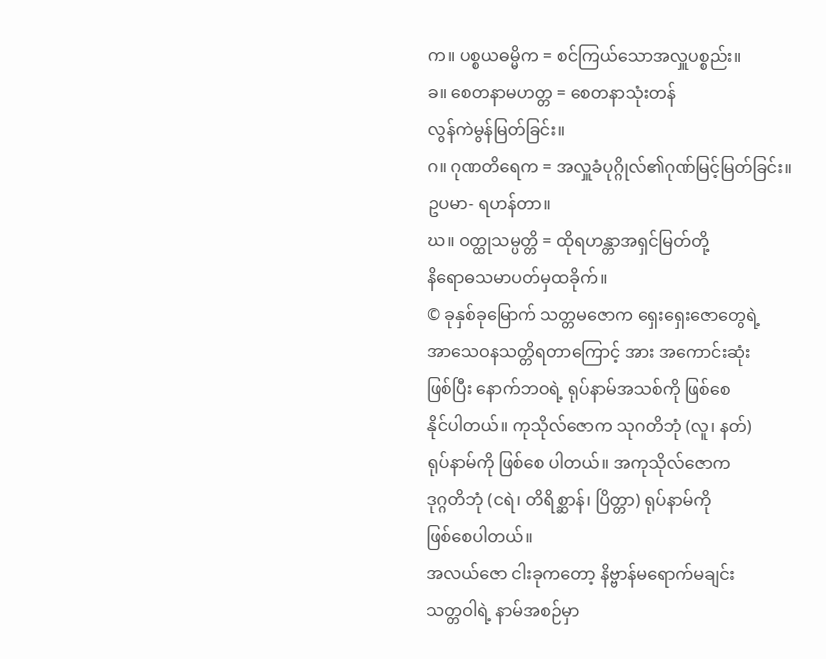က။ ပစ္စယဓမ္မိက = စင်ကြယ်သောအလှူပစ္စည်း။
ခ။ စေတနာမဟတ္တ = စေတနာသုံးတန်
လွန်ကဲမွန်မြတ်ခြင်း။
ဂ။ ဂုဏတိရေက = အလှူခံပုဂ္ဂိုလ်၏ဂုဏ်မြင့်မြတ်ခြင်း။
ဥပမာ- ရဟန်တာ။
ဃ။ ဝတ္ထုသမ္ပတ္တိ = ထိုရဟန္တာအရှင်မြတ်တို့
နိရောဓသမာပတ်မှထခိုက်။
© ခုနှစ်ခုမြောက် သတ္တမဇောက ရှေးရှေးဇောတွေရဲ့
အာသေဝနသတ္တိရတာကြောင့် အား အကောင်းဆုံး
ဖြစ်ပြီး နောက်ဘဝရဲ့ ရုပ်နာမ်အသစ်ကို ဖြစ်စေ
နိုင်ပါတယ်။ ကုသိုလ်ဇောက သုဂတိဘုံ (လူ၊ နတ်)
ရုပ်နာမ်ကို ဖြစ်စေ ပါတယ်။ အကုသိုလ်ဇောက
ဒုဂ္ဂတိဘုံ (ငရဲ၊ တိရိစ္ဆာန်၊ ပြိတ္တာ) ရုပ်နာမ်ကို
ဖြစ်စေပါတယ်။
အလယ်ဇော ငါးခုကတော့ နိဗ္ဗာန်မရောက်မချင်း
သတ္တဝါရဲ့ နာမ်အစဉ်မှာ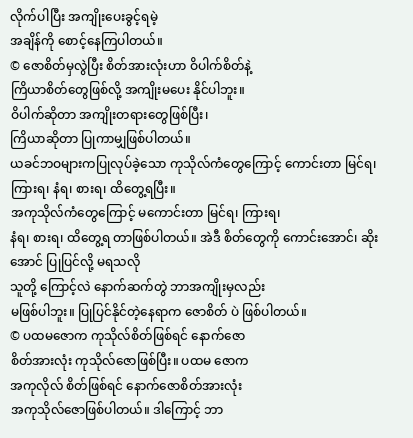လိုက်ပါပြီး အကျိုးပေးခွင့်ရမဲ့
အချိန်ကို စောင့်နေကြပါတယ်။
© ဇောစိတ်မှလွဲပြီး စိတ်အားလုံးဟာ ဝိပါက်စိတ်နဲ့
ကြိယာစိတ်တွေဖြစ်လို့ အကျိုးမပေး နိုင်ပါဘူး။
ဝိပါက်ဆိုတာ အကျိုးတရားတွေဖြစ်ပြီး၊
ကြိယာဆိုတာ ပြုကာမျှဖြစ်ပါတယ်။
ယခင်ဘဝများကပြုလုပ်ခဲ့သော ကုသိုလ်ကံတွေကြောင့် ကောင်းတာ မြင်ရ၊ ကြားရ၊ နံရ၊ စားရ၊ ထိတွေ့ရပြီး။
အကုသိုလ်ကံတွေကြောင့် မကောင်းတာ မြင်ရ၊ ကြားရ၊
နံရ၊ စားရ၊ ထိတွေ့ရ တာဖြစ်ပါတယ်။ အဲဒီ စိတ်တွေကို ကောင်းအောင်၊ ဆိုးအောင် ပြုပြင်လို့ မရသလို
သူတို့ ကြောင့်လဲ နောက်ဆက်တွဲ ဘာအကျိုးမှလည်း
မဖြစ်ပါဘူး။ ပြုပြင်နိုင်တဲ့နေရာက ဇောစိတ် ပဲ ဖြစ်ပါတယ်။
© ပထမဇောက ကုသိုလ်စိတ်ဖြစ်ရင် နောက်ဇော
စိတ်အားလုံး ကုသိုလ်ဇောဖြစ်ပြီး။ ပထမ ဇောက
အကုလိုလ် စိတ်ဖြစ်ရင် နောက်ဇောစိတ်အားလုံး
အကုသိုလ်ဇောဖြစ်ပါတယ်။ ဒါကြောင့် ဘာ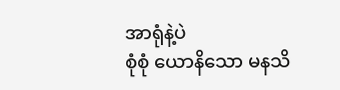အာရုံနဲ့ပဲ
စုံစုံ ယောနိသော မနသိ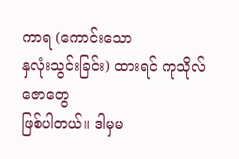ကာရ (ကောင်းသော
နှလုံးသွင်းခြင်း) ထားရင် ကုသိုလ်ဇောတွေ
ဖြစ်ပါတယ်။ ဒါမှမ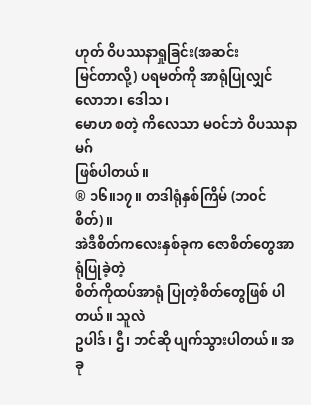ဟုတ် ဝိပဿနာရှုခြင်း(အဆင်း
မြင်တာလို့) ပရမတ်ကို အာရုံပြုလျှင် လောဘ၊ ဒေါသ၊
မောဟ စတဲ့ ကိလေသာ မဝင်ဘဲ ဝိပဿနာမဂ်
ဖြစ်ပါတယ်။
® ၁၆။၁၇။ တဒါရုံနှစ်ကြိမ် (ဘ၀င်စိတ်)။
အဲဒီစိတ်ကလေးနှစ်ခုက ဇောစိတ်တွေအာရုံပြုခဲ့တဲ့
စိတ်ကိုထပ်အာရုံ ပြုတဲ့စိတ်တွေဖြစ် ပါတယ်။ သူလဲ
ဥပါဒ်၊ ဌီ၊ ဘင်ဆို ပျက်သွားပါတယ်။ အခု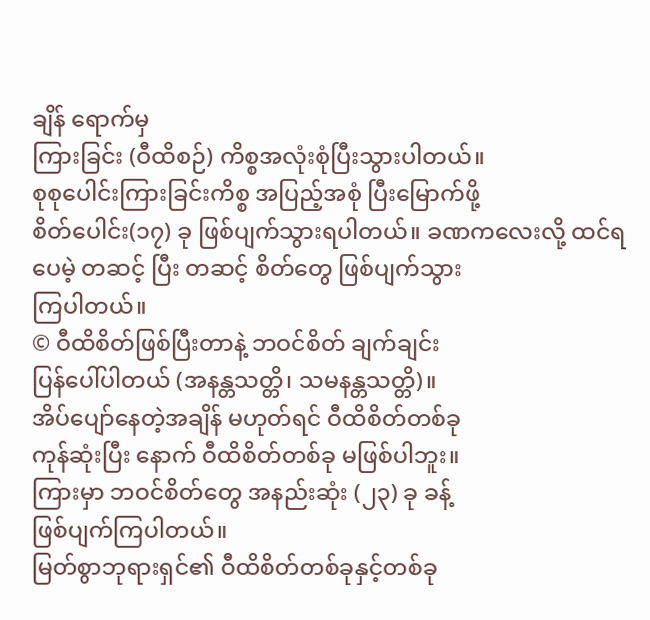ချိန် ရောက်မှ
ကြားခြင်း (ဝီထိစဉ်) ကိစ္စအလုံးစုံပြီးသွားပါတယ်။
စုစုပေါင်းကြားခြင်းကိစ္စ အပြည့်အစုံ ပြီးမြောက်ဖို့
စိတ်ပေါင်း(၁၇) ခု ဖြစ်ပျက်သွားရပါတယ်။ ခဏကလေးလို့ ထင်ရပေမဲ့ တဆင့် ပြီး တဆင့် စိတ်တွေ ဖြစ်ပျက်သွား
ကြပါတယ်။
© ဝီထိစိတ်ဖြစ်ပြီးတာနဲ့ ဘဝင်စိတ် ချက်ချင်း
ပြန်ပေါ်ပါတယ် (အနန္တသတ္တိ၊ သမနန္တသတ္တိ)။
အိပ်ပျော်နေတဲ့အချိန် မဟုတ်ရင် ဝီထိစိတ်တစ်ခု
ကုန်ဆုံးပြီး နောက် ဝီထိစိတ်တစ်ခု မဖြစ်ပါဘူး။
ကြားမှာ ဘဝင်စိတ်တွေ အနည်းဆုံး (၂၃) ခု ခန့်
ဖြစ်ပျက်ကြပါတယ်။
မြတ်စွာဘုရားရှင်၏ ဝီထိစိတ်တစ်ခုနှင့်တစ်ခု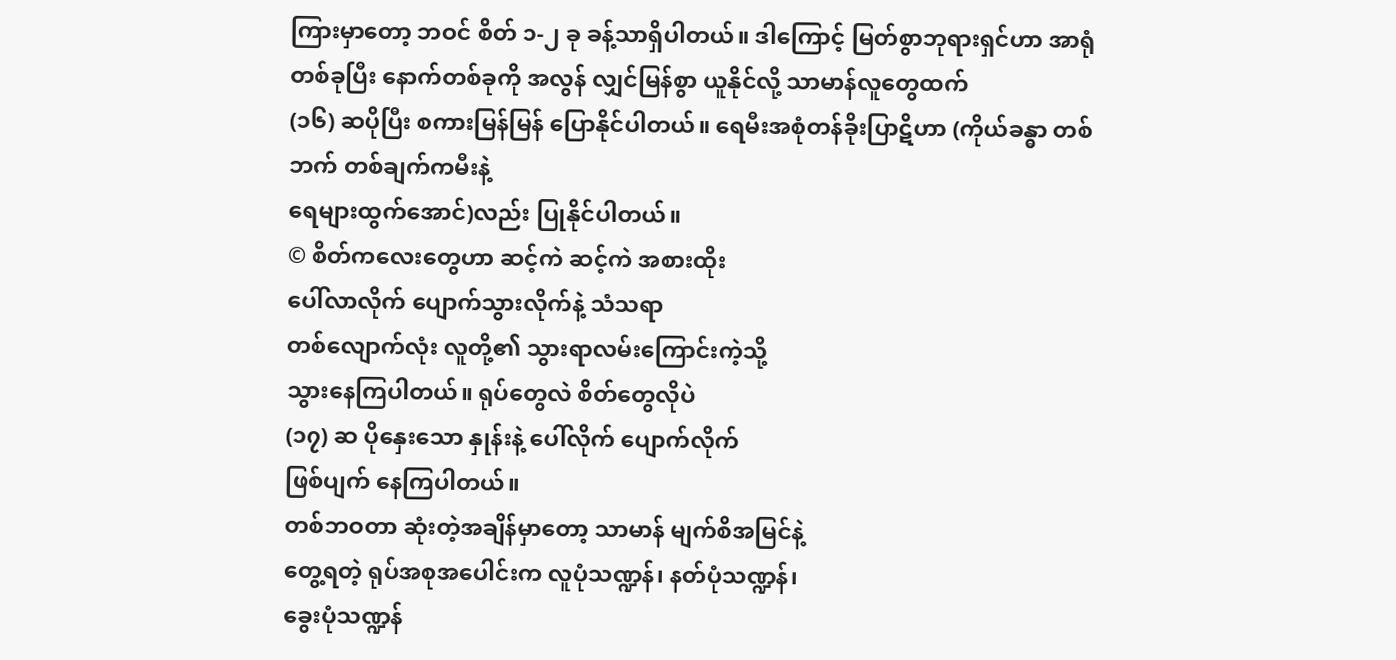ကြားမှာတော့ ဘဝင် စိတ် ၁-၂ ခု ခန့်သာရှိပါတယ်။ ဒါကြောင့် မြတ်စွာဘုရားရှင်ဟာ အာရုံတစ်ခုပြီး နောက်တစ်ခုကို အလွန် လျှင်မြန်စွာ ယူနိုင်လို့ သာမာန်လူတွေထက်
(၁၆) ဆပိုပြီး စကားမြန်မြန် ပြောနိုင်ပါတယ်။ ရေမီးအစုံတန်ခိုးပြာဋိဟာ (ကိုယ်ခန္ဓာ တစ်ဘက် တစ်ချက်ကမီးနဲ့
ရေများထွက်အောင်)လည်း ပြုနိုင်ပါတယ်။
© စိတ်ကလေးတွေဟာ ဆင့်ကဲ ဆင့်ကဲ အစားထိုး
ပေါ်လာလိုက် ပျောက်သွားလိုက်နဲ့ သံသရာ
တစ်လျောက်လုံး လူတို့၏ သွားရာလမ်းကြောင်းကဲ့သို့
သွားနေကြပါတယ်။ ရုပ်တွေလဲ စိတ်တွေလိုပဲ
(၁၇) ဆ ပိုနှေးသော နှုန်းနဲ့ ပေါ်လိုက် ပျောက်လိုက်
ဖြစ်ပျက် နေကြပါတယ်။
တစ်ဘဝတာ ဆုံးတဲ့အချိန်မှာတော့ သာမာန် မျက်စိအမြင်နဲ့
တွေ့ရတဲ့ ရုပ်အစုအပေါင်းက လူပုံသဏ္ဍန်၊ နတ်ပုံသဏ္ဍန်၊
ခွေးပုံသဏ္ဍန်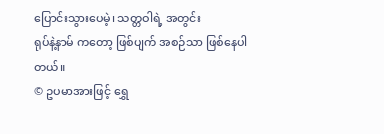ပြောင်းသွားပေမဲ့၊ သတ္တဝါရဲ့ အတွင်း
ရုပ်နဲ့နာမ် ကတော့ ဖြစ်ပျက် အစဉ်သာ ဖြစ်နေပါတယ်။
© ဥပမာအားဖြင့် ရွှေ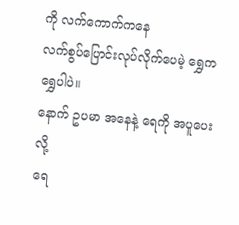ကို လက်ကောက်ကနေ
လက်စွပ်ပြောင်းလုပ်လိုက်ပေမဲ့ ရွှေကရွှေပါပဲ။
နောက် ဥပမာ အနေနဲ့ ရေကို အပူပေးလို့
ရေ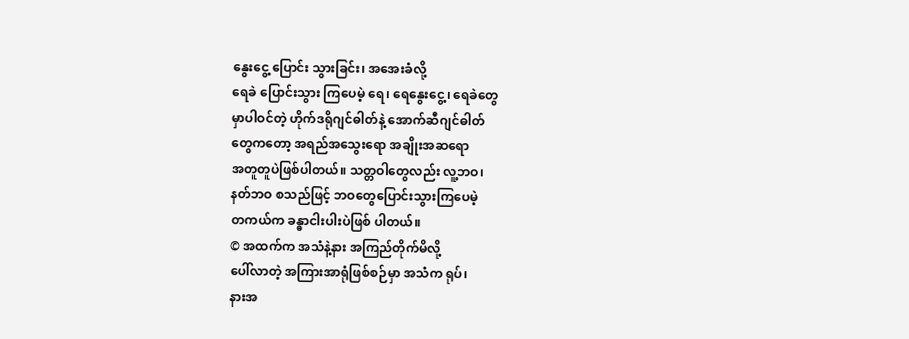နွေးငွေ့ ပြောင်း သွားခြင်း၊ အအေးခံလို့
ရေခဲ ပြောင်းသွား ကြပေမဲ့ ရေ၊ ရေနွေးငွေ့၊ ရေခဲတွေ
မှာပါဝင်တဲ့ ဟိုက်ဒရိုဂျင်ဓါတ်နဲ့ အောက်ဆီဂျင်ဓါတ်
တွေကတော့ အရည်အသွေးရော အချိုးအဆရော
အတူတူပဲဖြစ်ပါတယ်။ သတ္တဝါတွေလည်း လူ့ဘဝ၊
နတ်ဘဝ စသည်ဖြင့် ဘဝတွေပြောင်းသွားကြပေမဲ့
တကယ်က ခန္ဓာငါးပါးပဲဖြစ် ပါတယ်။
© အထက်က အသံနဲ့နား အကြည်တိုက်မိလို့
ပေါ်လာတဲ့ အကြားအာရုံဖြစ်စဉ်မှာ အသံက ရုပ်၊
နားအ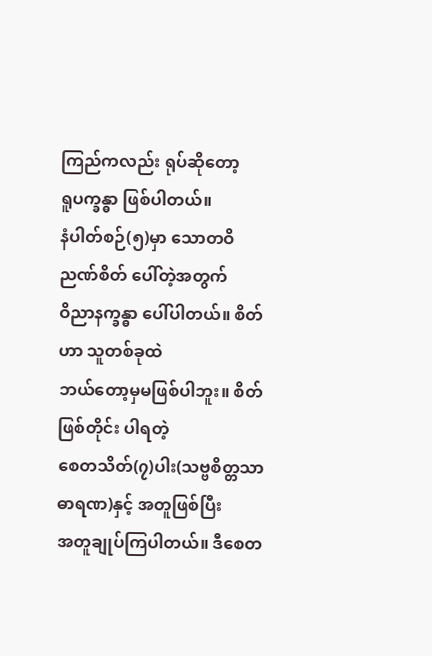ကြည်ကလည်း ရုပ်ဆိုတော့
ရူပက္ခန္ဓာ ဖြစ်ပါတယ်။
နံပါတ်စဉ်(၅)မှာ သောတဝိညဏ်စိတ် ပေါ်တဲ့အတွက်
ဝိညာနက္ခန္ဓာ ပေါ်ပါတယ်။ စိတ်ဟာ သူတစ်ခုထဲ
ဘယ်တော့မှမဖြစ်ပါဘူး။ စိတ် ဖြစ်တိုင်း ပါရတဲ့
စေတသိတ်(၇)ပါး(သဗ္ဗစိတ္တသာဓာရဏ)နှင့် အတူဖြစ်ပြီး
အတူချုပ်ကြပါတယ်။ ဒီစေတ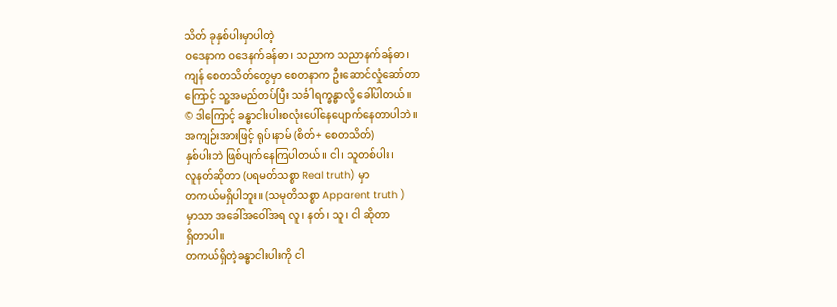သိတ် ခုနှစ်ပါးမှာပါတဲ့
ဝဒေနာက ဝဒေနက်ခန်ဓာ၊ သညာက သညာနက်ခန်ဓာ၊
ကျန် စေတသိတ်တွေမှာ စေတနာက ဦးဆောင်လှုံဆော်တာ
ကြောင့် သူ့အမည်တပ်ပြီး သင်္ခါရက္ခန္ဓာလို့ ခေါ်ပါတယ်။
© ဒါကြောင့် ခန္ဓာငါးပါးစလုံးပေါ်နေပျောက်နေတာပါဘဲ။
အကျဉ်းအားဖြင့် ရုပ်၊နာမ် (စိတ်+ စေတသိတ်)
နှစ်ပါးဘဲ ဖြစ်ပျက်နေကြပါတယ်။ ငါ၊ သူတစ်ပါး၊
လူနတ်ဆိုတာ (ပရမတ်သစ္စာ Real truth) မှာ
တကယ်မရှိပါဘူး။ (သမုတိသစ္စာ Apparent truth )
မှာသာ အခေါ်အဝေါ်အရ လူ၊ နတ်၊ သူ၊ ငါ ဆိုတာ
ရှိတာပါ။
တကယ်ရှိတဲ့ခန္ဓာငါးပါးကို ငါ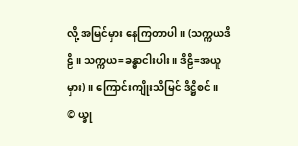လို့ အမြင်မှား နေကြတာပါ။ (သက္ကယဒိဠိ။ သက္ကယ=ခန္ဓာငါးပါး။ ဒိဠိ=အယူမှား)။ ကြောင်းကျိုးသိမြင် ဒိဋ္ဌိစင်။
© ယ္ခု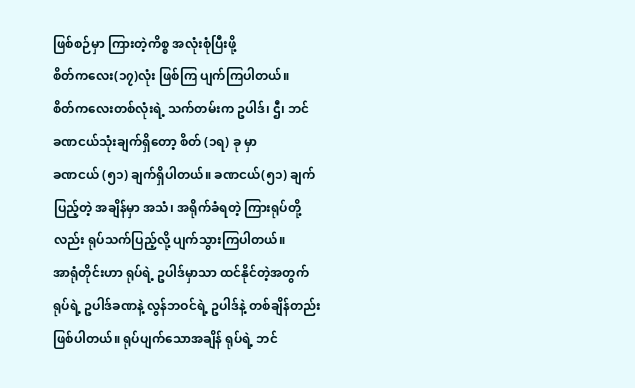ဖြစ်စဉ်မှာ ကြားတဲ့ကိစ္စ အလုံးစုံပြီးဖို့
စိတ်ကလေး(၁၇)လုံး ဖြစ်ကြ ပျက်ကြပါတယ်။
စိတ်ကလေးတစ်လုံးရဲ့ သက်တမ်းက ဥပါဒ်၊ ဌီ၊ ဘင်
ခဏငယ်သုံးချက်ရှိတော့ စိတ် (၁ရ) ခု မှာ
ခဏငယ် (၅၁) ချက်ရှိပါတယ်။ ခဏငယ်(၅၁) ချက်
ပြည့်တဲ့ အချိန်မှာ အသံ၊ အရိုက်ခံရတဲ့ ကြားရုပ်တို့
လည်း ရုပ်သက်ပြည့်လို့ ပျက်သွားကြပါတယ်။
အာရုံတိုင်းဟာ ရုပ်ရဲ့ ဥပါဒ်မှာသာ ထင်နိုင်တဲ့အတွက်
ရုပ်ရဲ့ ဥပါဒ်ခဏနဲ့ လွန်ဘဝင်ရဲ့ ဥပါဒ်နဲ့ တစ်ချိန်တည်း
ဖြစ်ပါတယ်။ ရုပ်ပျက်သောအချိန် ရုပ်ရဲ့ ဘင်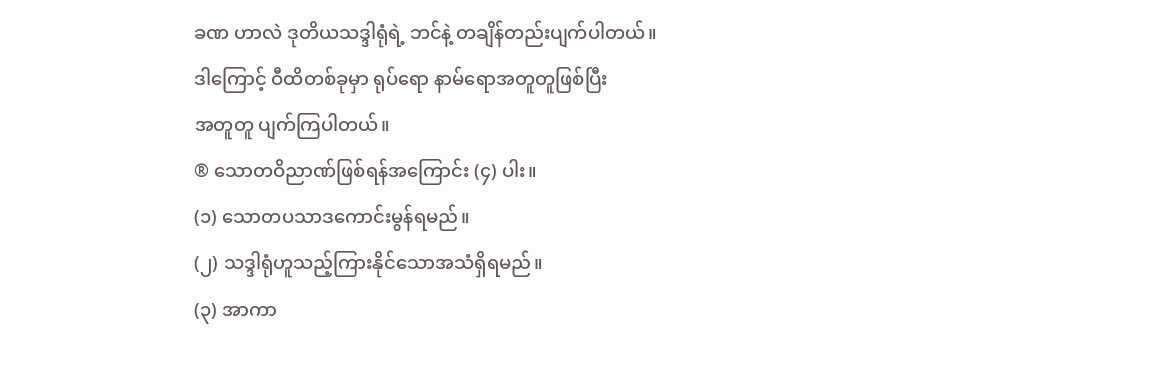ခဏ ဟာလဲ ဒုတိယသဒ္ဒါရုံရဲ့ ဘင်နဲ့ တချိန်တည်းပျက်ပါတယ်။
ဒါကြောင့် ဝီထိတစ်ခုမှာ ရုပ်ရော နာမ်ရောအတူတူဖြစ်ပြီး
အတူတူ ပျက်ကြပါတယ်။
® သောတဝိညာဏ်ဖြစ်ရန်အကြောင်း (၄) ပါး။
(၁) သောတပသာဒကောင်းမွန်ရမည်။
(၂) သဒ္ဒါရုံဟူသည့်ကြားနိုင်သောအသံရှိရမည်။
(၃) အာကာ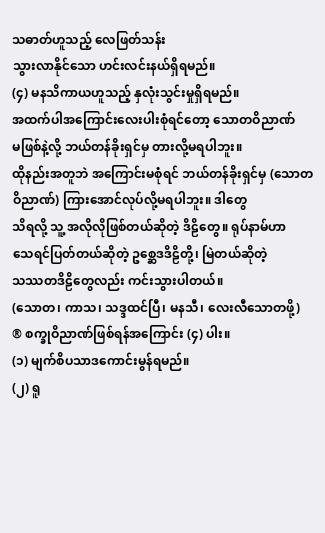သဓာတ်ဟူသည့် လေဖြတ်သန်း
သွားလာနိုင်သော ဟင်းလင်းနယ်ရှိရမည်။
(၄) မနသိကာယဟူသည့် နှလုံးသွင်းမှုရှိရမည်။
အထက်ပါအကြောင်းလေးပါးစုံရင်တော့ သောတဝိညာဏ်
မဖြစ်နဲ့လို့ ဘယ်တန်ခိုးရှင်မှ တားလို့မရပါဘူး။
ထိုနည်းအတူဘဲ အကြောင်းမစုံရင် ဘယ်တန်ခိုးရှင်မှ (သောတဝိညာဏ်) ကြားအောင်လုပ်လို့မရပါဘူး။ ဒါတွေ
သိရလို့ သူ့ အလိုလိုဖြစ်တယ်ဆိုတဲ့ ဒိဠိတွေ။ ရုပ်နာမ်ဟာ
သေရင်ပြတ်တယ်ဆိုတဲ့ ဥစ္ဆေဒဒိဠိတို့၊ မြဲတယ်ဆိုတဲ့
သဿတဒိဠိတွေလည်း ကင်းသွားပါတယ်။
(သောတ၊ ကာသ၊ သဒ္ဒထင်ပြီ၊ မနသီ၊ လေးလီသောတဖို့)
® စက္ခုဝိညာဏ်ဖြစ်ရန်အကြောင်း (၄) ပါး။
(၁) မျက်စိပသာဒကောင်းမွန်ရမည်။
(၂) ရူ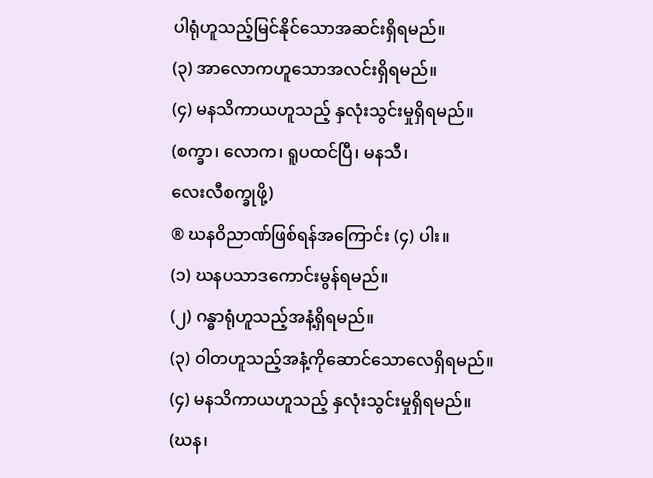ပါရုံဟူသည့်မြင်နိုင်သောအဆင်းရှိရမည်။
(၃) အာလောကဟူသောအလင်းရှိရမည်။
(၄) မနသိကာယဟူသည့် နှလုံးသွင်းမှုရှိရမည်။
(စက္ခာ၊ လောက၊ ရူပထင်ပြီ၊ မနသီ၊
လေးလီစက္ခုဖို့)
® ဃနဝိညာဏ်ဖြစ်ရန်အကြောင်း (၄) ပါး။
(၁) ဃနပသာဒကောင်းမွန်ရမည်။
(၂) ဂန္ဓာရုံဟူသည့်အနံ့ရှိရမည်။
(၃) ဝါတဟူသည့်အနံ့ကိုဆောင်သောလေရှိရမည်။
(၄) မနသိကာယဟူသည့် နှလုံးသွင်းမှုရှိရမည်။
(ဃန၊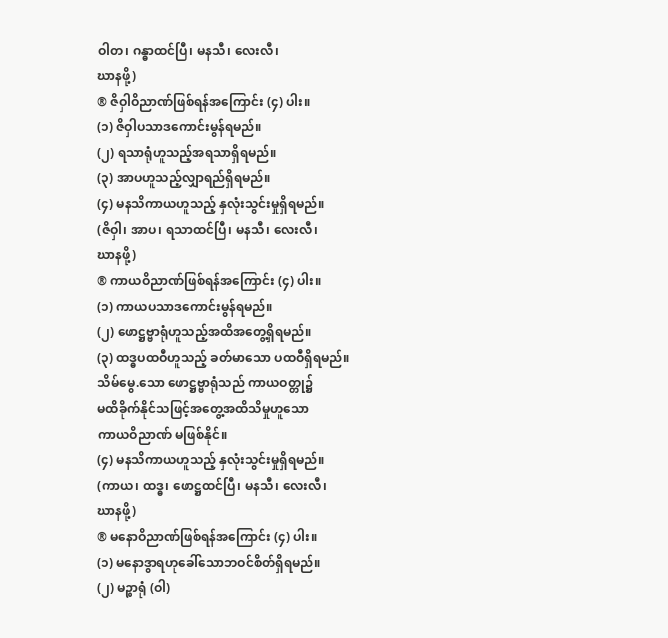ဝါတ၊ ဂန္ဓာထင်ပြီ၊ မနသီ၊ လေးလီ၊
ဃာနဖို့)
® ဇိဝှါဝိညာဏ်ဖြစ်ရန်အကြောင်း (၄) ပါး။
(၁) ဇိဝှါပသာဒကောင်းမွန်ရမည်။
(၂) ရသာရုံဟူသည့်အရသာရှိရမည်။
(၃) အာပဟူသည့်လျှာရည်ရှိရမည်။
(၄) မနသိကာယဟူသည့် နှလုံးသွင်းမှုရှိရမည်။
(ဇိဝှါ၊ အာပ၊ ရသာထင်ပြီ၊ မနသီ၊ လေးလီ၊
ဃာနဖို့)
® ကာယဝိညာဏ်ဖြစ်ရန်အကြောင်း (၄) ပါး။
(၁) ကာယပသာဒကောင်းမွန်ရမည်။
(၂) ဖောဋ္ဌဗ္ဗာရုံဟူသည့်အထိအတွေ့ရှိရမည်။
(၃) ထဒ္ဓပထဝီဟူသည့် ခတ်မာသော ပထဝီရှိရမည်။
သိမ်မွေ.သော ဖောဋ္ဌဗ္ဗာရုံသည် ကာယဝတ္တု၌
မထိခိုက်နိုင်သဖြင့်အတွေ့အထိသိမှုဟူသော
ကာယဝိညာဏ် မဖြစ်နိုင်။
(၄) မနသိကာယဟူသည့် နှလုံးသွင်းမှုရှိရမည်။
(ကာယ၊ ထဒ္ဓ၊ ဖောဋ္ဌထင်ပြီ၊ မနသီ၊ လေးလီ၊
ဃာနဖို့)
® မနောဝိညာဏ်ဖြစ်ရန်အကြောင်း (၄) ပါး။
(၁) မနောဒွာရဟုခေါ်သောဘဝင်စိတ်ရှိရမည်။
(၂) မဉ္စာရုံ (ဝါ)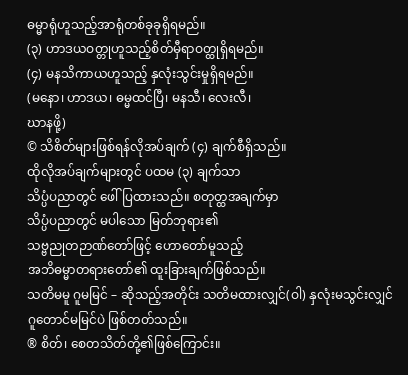ဓမ္မာရုံဟူသည့်အာရုံတစ်ခုခုရှိရမည်။
(၃) ဟာဒယဝတ္တုဟူသည့်စိတ်မှီရာဝတ္ထုရှိရမည်။
(၄) မနသိကာယဟူသည့် နှလုံးသွင်းမှုရှိရမည်။
(မနော၊ ဟာဒယ၊ ဓမ္မထင်ပြီ၊ မနသီ၊ လေးလီ၊
ဃာနဖို့)
© သိစိတ်များဖြစ်ရန်လိုအပ်ချက် (၄) ချက်စီရှိသည်။
ထိုလိုအပ်ချက်များတွင် ပထမ (၃) ချက်သာ
သိပ္ပံပညာတွင် ဖေါ်ပြထားသည်။ စတုတ္ထအချက်မှာ
သိပ္ပံပညာတွင် မပါသော မြတ်ဘုရား၏
သဗ္ဗညုတဉာဏ်တော်ဖြင့် ဟောတော်မူသည့်
အဘိဓမ္မာတရားတော်၏ ထူးခြားချက်ဖြစ်သည်။
သတိမမူ ဂူမမြင် – ဆိုသည့်အတိုင်း သတိမထားလျှင်(ဝါ) နှလုံးမသွင်းလျှင် ဂူတောင်မမြင်ပဲ ဖြစ်တတ်သည်။
® စိတ်၊ စေတသိတ်တို့၏ဖြစ်ကြောင်း။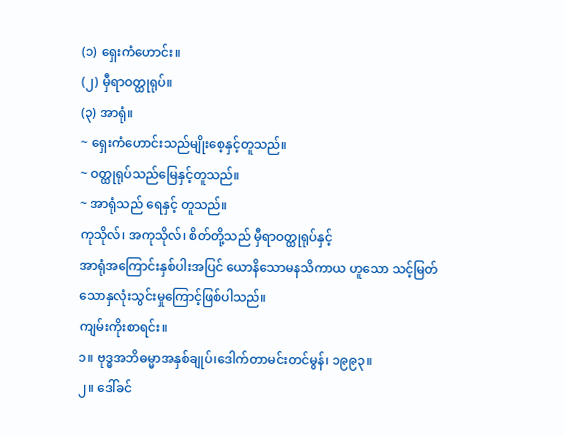(၁) ရှေးကံဟောင်း။
(၂) မှီရာဝတ္ထုရုပ်။
(၃) အာရုံ။
~ ရှေးကံဟောင်းသည်မျိုးစေ့နှင့်တူသည်။
~ ဝတ္ထုရုပ်သည်မြေနှင့်တူသည်။
~ အာရုံသည် ရေနှင့် တူသည်။
ကုသိုလ်၊ အကုသိုလ်၊ စိတ်တို့သည် မှီရာဝတ္ထုရုပ်နှင့်
အာရုံအကြောင်းနှစ်ပါးအပြင် ယောနိသောမနသိကာယ ဟူသော သင့်မြတ်သောနှလုံးသွင်းမှုကြောင့်ဖြစ်ပါသည်။
ကျမ်းကိုးစာရင်း။
၁။ ဗုဒ္ဓအဘိဓမ္မာအနှစ်ချုပ်၊ဒေါက်တာမင်းတင်မွန်၊ ၁၉၉၃။
၂။ ဒေါ်ခင်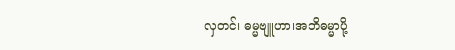လှတင်၊ ဓမ္မဗျူဟာ၊အဘိဓမ္မာပို့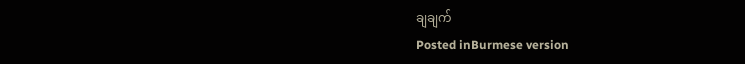ချချက်
Posted inBurmese version